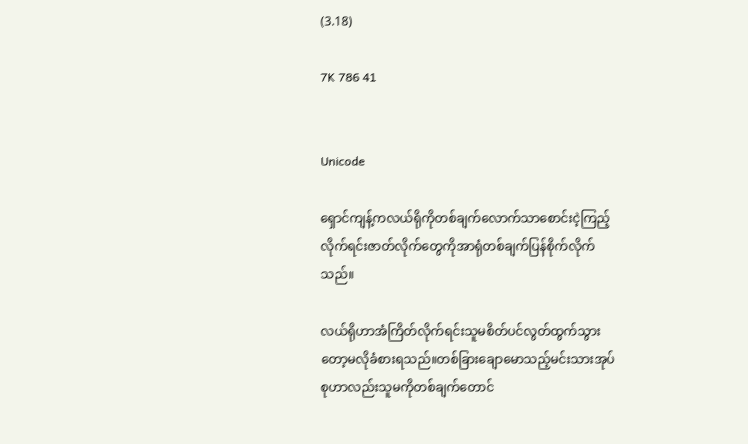(3.18)

7K 786 41


Unicode

ရှောင်ကျန့်ကလယ်ရိုကိုတစ်ချက်လောက်သာစောင်းငဲ့ကြည့်လိုက်ရင်းဇာတ်လိုက်တွေကိုအာရုံတစ်ချက်ပြန်စိုက်လိုက်သည်။

လယ်ရိုဟာအံကြိတ်လိုက်ရင်းသူမစိတ်ပင်လွတ်ထွက်သွားတော့မလိုခံစားရသည်။တစ်ခြားချောမောသည့်မင်းသားအုပ်စုဟာလည်းသူမကိုတစ်ချက်တောင်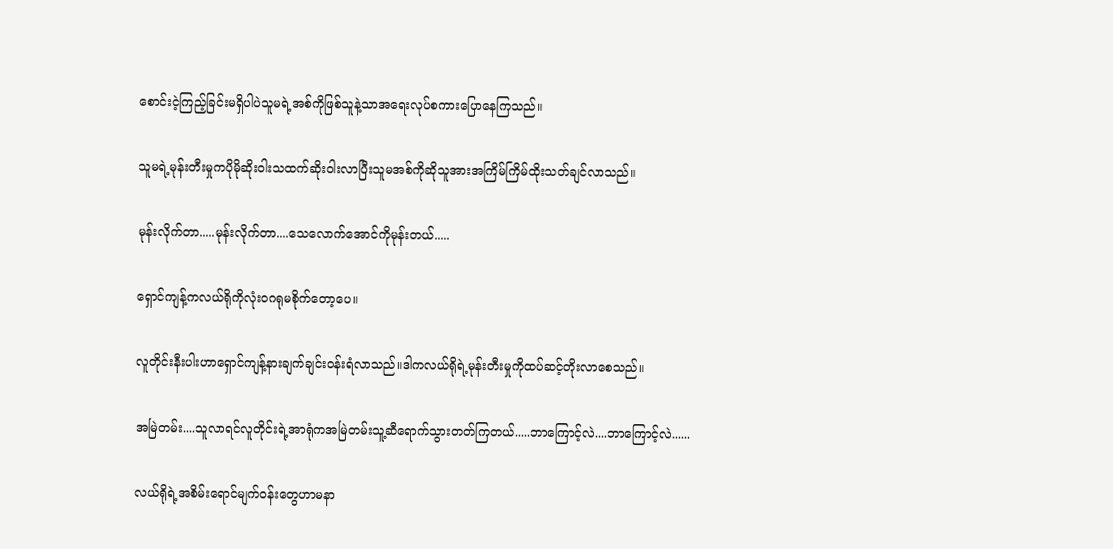စောင်းငဲ့ကြည့်ခြင်းမရှိပါပဲသူမရဲ့အစ်ကိုဖြစ်သူနဲ့သာအရေးလုပ်စကားပြောနေကြသည်။

သူမရဲ့မုန်းတီးမှုကပိုမိုဆိုးဝါးသထက်ဆိုးဝါးလာပြီးသူမအစ်ကိုဆိုသူအားအကြိမ်ကြိမ်ထိုးသတ်ချင်လာသည်။

မုန်းလိုက်တာ.....မုန်းလိုက်တာ....သေလောက်အောင်ကိုမုန်းတယ်.....

ရှောင်ကျန့်ကလယ်ရိုကိုလုံးဝဂရုမစိုက်တော့ပေ။

လူတိုင်းနီးပါးဟာရှောင်ကျန့်နားချက်ချင်းဝန်းရံလာသည်။ဒါကလယ်ရိုရဲ့မုန်းတီးမှုကိုထပ်ဆင့်တိုးလာစေသည်။

အမြဲတမ်း....သူလာရင်လူတိုင်းရဲ့အာရုံကအမြဲတမ်းသူ့ဆီရောက်သွားတတ်ကြတယ်.....ဘာကြောင့်လဲ....ဘာကြောင့်လဲ......

လယ်ရိုရဲ့အစိမ်းရောင်မျက်ဝန်းတွေဟာမနာ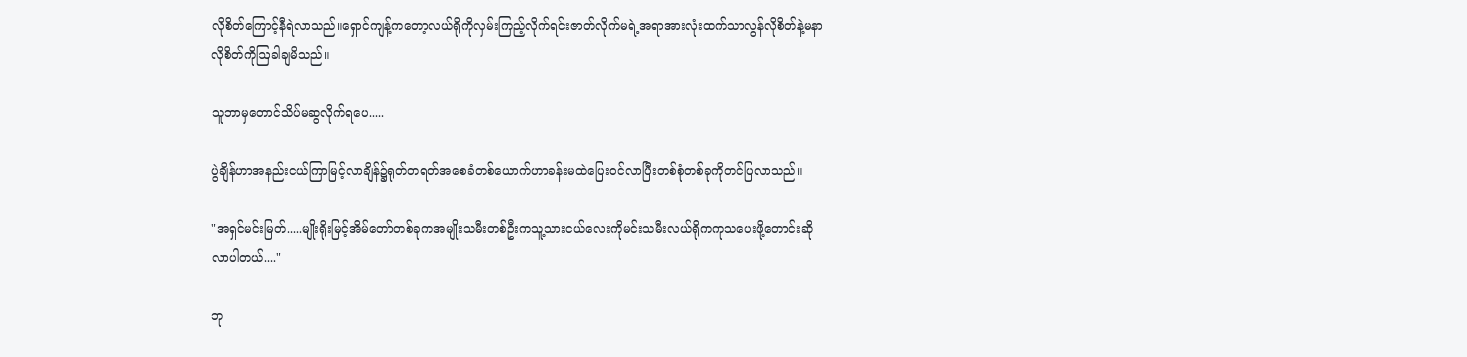လိုစိတ်ကြောင့်နီရဲလာသည်။ရှောင်ကျန့်ကတော့လယ်ရိုကိုလှမ်းကြည့်လိုက်ရင်းဇာတ်လိုက်မရဲ့အရာအားလုံးထက်သာလွန်လိုစိတ်နဲ့မနာလိုစိတ်ကိုဩခါချမိသည်။

သူဘာမှတောင်သိပ်မဆွလိုက်ရပေ.....

ပွဲချိန်ဟာအနည်းငယ်ကြာမြင့်လာချိန်၌ရုတ်တရတ်အစေခံတစ်ယောက်ဟာခန်းမထဲပြေးဝင်လာပြီးတစ်စုံတစ်ခုကိုတင်ပြလာသည်။

"အရှင်မင်းမြတ်.....မျိုးရိုးမြင့်အိမ်တော်တစ်ခုကအမျိုးသမီးတစ်ဦးကသူ့သားငယ်လေးကိုမင်းသမီးလယ်ရိုကကုသပေးဖို့တောင်းဆိုလာပါတယ်...."

ဘု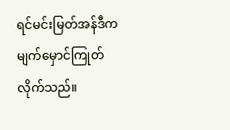ရင်မင်းမြတ်အန်ဒီကမျက်မှောင်ကြုတ်လိုက်သည်။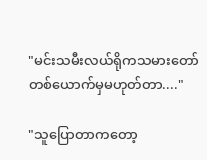"မင်းသမီးလယ်ရိုကသမားတော်တစ်ယောက်မှမဟုတ်တာ...."

"သူပြောတာကတော့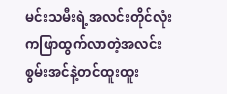မင်းသမီးရဲ့အလင်းတိုင်လုံးကဖြာထွက်လာတဲ့အလင်းစွမ်းအင်နဲ့တင်ထူးထူး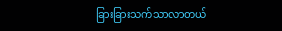ခြားခြားသက်သာလာတယ်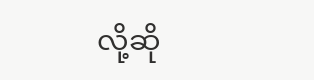လို့ဆို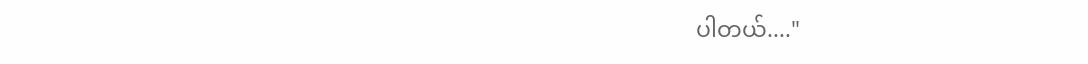ပါတယ်...."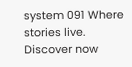system 091 Where stories live. Discover now